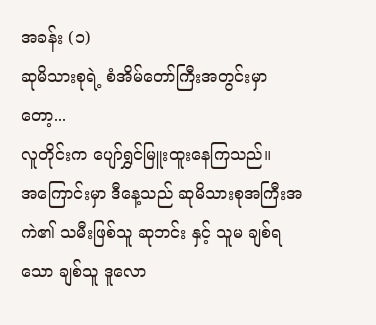အခန်း (၁)
ဆုမိသားစုရဲ့ စံအိမ်တော်ကြီးအတွင်းမှာတော့...
လူတိုင်းက ပျော်ရွှင်မြူးထူးနေကြသည်။
အကြောင်းမှာ ဒီနေ့သည် ဆုမိသားစုအကြီးအကဲ၏ သမီးဖြစ်သူ ဆုဘင်း နှင့် သူမ ချစ်ရသော ချစ်သူ ဒူလော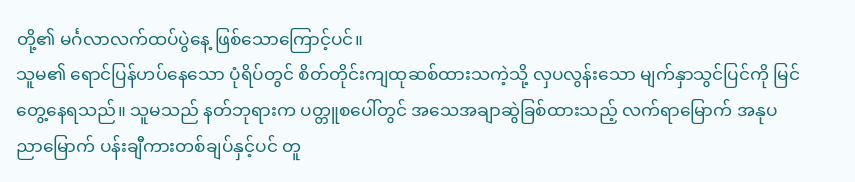တို့၏ မင်္ဂလာလက်ထပ်ပွဲနေ့ ဖြစ်သောကြောင့်ပင်။
သူမ၏ ရောင်ပြန်ဟပ်နေသော ပုံရိပ်တွင် စိတ်တိုင်းကျထုဆစ်ထားသကဲ့သို့ လှပလွန်းသော မျက်နှာသွင်ပြင်ကို မြင်တွေ့နေရသည်။ သူမသည် နတ်ဘုရားက ပတ္တူစပေါ်တွင် အသေအချာဆွဲခြစ်ထားသည့် လက်ရာမြောက် အနုပညာမြောက် ပန်းချီကားတစ်ချပ်နှင့်ပင် တူ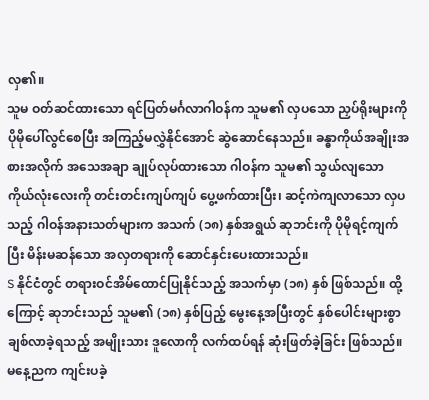လှ၏။
သူမ ဝတ်ဆင်ထားသော ရင်ပြတ်မင်္ဂလာဂါဝန်က သူမ၏ လှပသော ညှပ်ရိုးများကို ပိုမိုပေါ်လွင်စေပြီး အကြည့်မလွှဲနိုင်အောင် ဆွဲဆောင်နေသည်။ ခန္ဓာကိုယ်အချိုးအစားအလိုက် အသေအချာ ချုပ်လုပ်ထားသော ဂါဝန်က သူမ၏ သွယ်လျသော ကိုယ်လုံးလေးကို တင်းတင်းကျပ်ကျပ် ပွေ့ဖက်ထားပြီး၊ ဆင့်ကဲကျလာသော လှပသည့် ဂါဝန်အနားသတ်များက အသက် (၁၈) နှစ်အရွယ် ဆုဘင်းကို ပိုမိုရင့်ကျက်ပြီး မိန်းမဆန်သော အလှတရားကို ဆောင်နှင်းပေးထားသည်။
S နိုင်ငံတွင် တရားဝင်အိမ်ထောင်ပြုနိုင်သည့် အသက်မှာ (၁၈) နှစ် ဖြစ်သည်။ ထို့ကြောင့် ဆုဘင်းသည် သူမ၏ (၁၈) နှစ်ပြည့် မွေးနေ့အပြီးတွင် နှစ်ပေါင်းများစွာ ချစ်လာခဲ့ရသည့် အမျိုးသား ဒူလောကို လက်ထပ်ရန် ဆုံးဖြတ်ခဲ့ခြင်း ဖြစ်သည်။
မနေ့ညက ကျင်းပခဲ့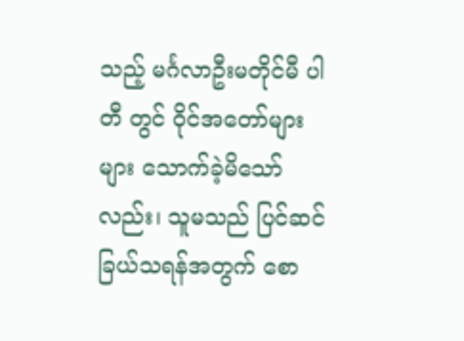သည့် မင်္ဂလာဦးမတိုင်မီ ပါတီ တွင် ဝိုင်အတော်များများ သောက်ခဲ့မိသော်လည်း၊ သူမသည် ပြင်ဆင်ခြယ်သရန်အတွက် စော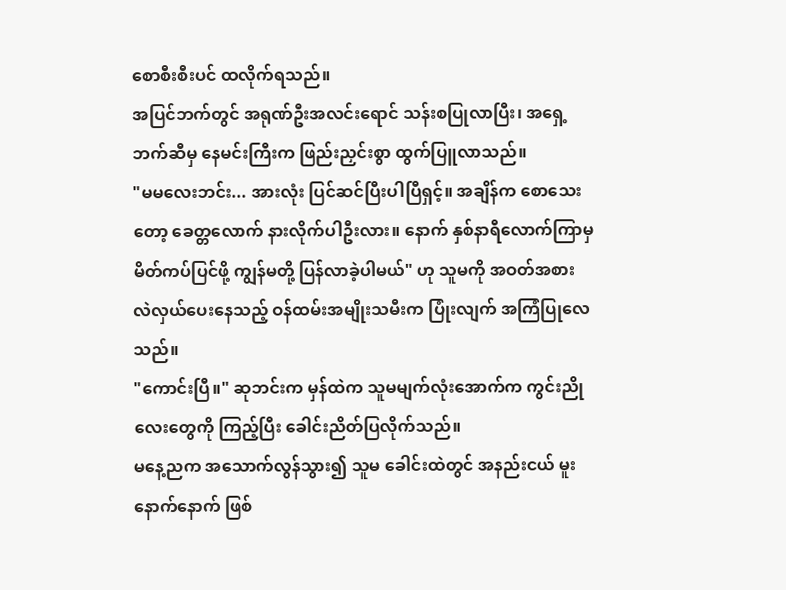စောစီးစီးပင် ထလိုက်ရသည်။
အပြင်ဘက်တွင် အရုဏ်ဦးအလင်းရောင် သန်းစပြုလာပြီး၊ အရှေ့ဘက်ဆီမှ နေမင်းကြီးက ဖြည်းညှင်းစွာ ထွက်ပြူလာသည်။
"မမလေးဘင်း... အားလုံး ပြင်ဆင်ပြီးပါပြီရှင့်။ အချိန်က စောသေးတော့ ခေတ္တလောက် နားလိုက်ပါဦးလား။ နောက် နှစ်နာရီလောက်ကြာမှ မိတ်ကပ်ပြင်ဖို့ ကျွန်မတို့ ပြန်လာခဲ့ပါမယ်" ဟု သူမကို အဝတ်အစား လဲလှယ်ပေးနေသည့် ဝန်ထမ်းအမျိုးသမီးက ပြုံးလျက် အကြံပြုလေသည်။
"ကောင်းပြီ။" ဆုဘင်းက မှန်ထဲက သူမမျက်လုံးအောက်က ကွင်းညိုလေးတွေကို ကြည့်ပြီး ခေါင်းညိတ်ပြလိုက်သည်။
မနေ့ညက အသောက်လွန်သွား၍ သူမ ခေါင်းထဲတွင် အနည်းငယ် မူးနောက်နောက် ဖြစ်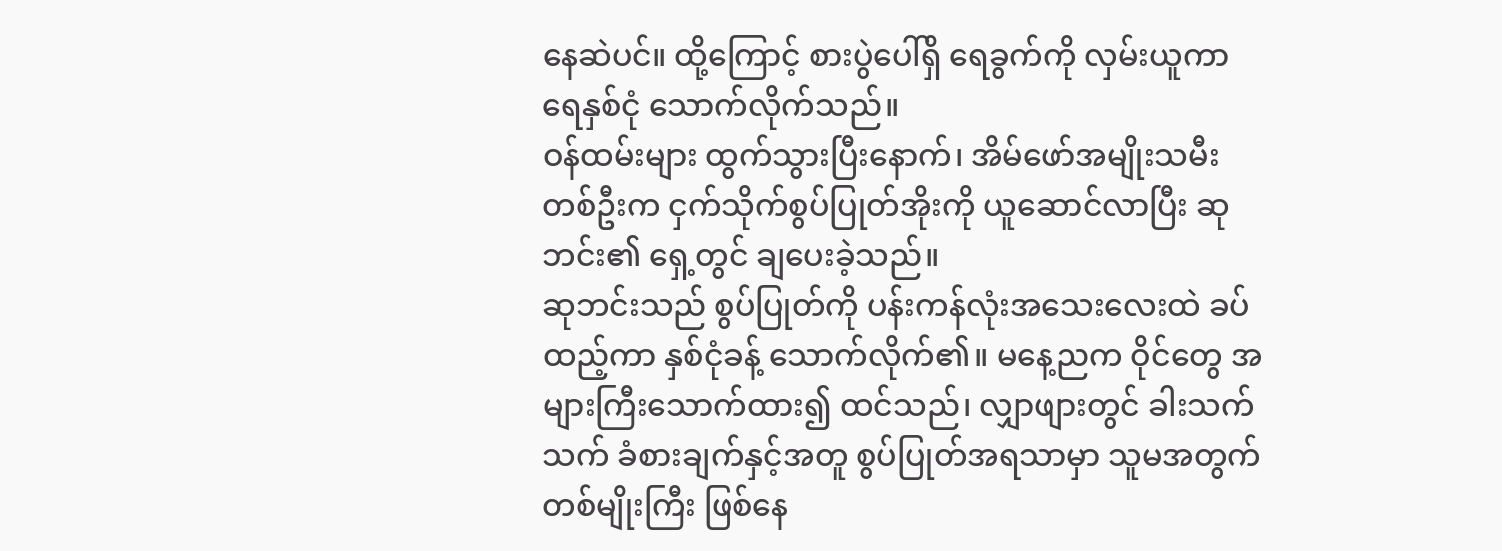နေဆဲပင်။ ထို့ကြောင့် စားပွဲပေါ်ရှိ ရေခွက်ကို လှမ်းယူကာ ရေနှစ်ငုံ သောက်လိုက်သည်။
ဝန်ထမ်းများ ထွက်သွားပြီးနောက်၊ အိမ်ဖော်အမျိုးသမီးတစ်ဦးက ငှက်သိုက်စွပ်ပြုတ်အိုးကို ယူဆောင်လာပြီး ဆုဘင်း၏ ရှေ့တွင် ချပေးခဲ့သည်။
ဆုဘင်းသည် စွပ်ပြုတ်ကို ပန်းကန်လုံးအသေးလေးထဲ ခပ်ထည့်ကာ နှစ်ငုံခန့် သောက်လိုက်၏။ မနေ့ညက ဝိုင်တွေ အများကြီးသောက်ထား၍ ထင်သည်၊ လျှာဖျားတွင် ခါးသက်သက် ခံစားချက်နှင့်အတူ စွပ်ပြုတ်အရသာမှာ သူမအတွက် တစ်မျိုးကြီး ဖြစ်နေ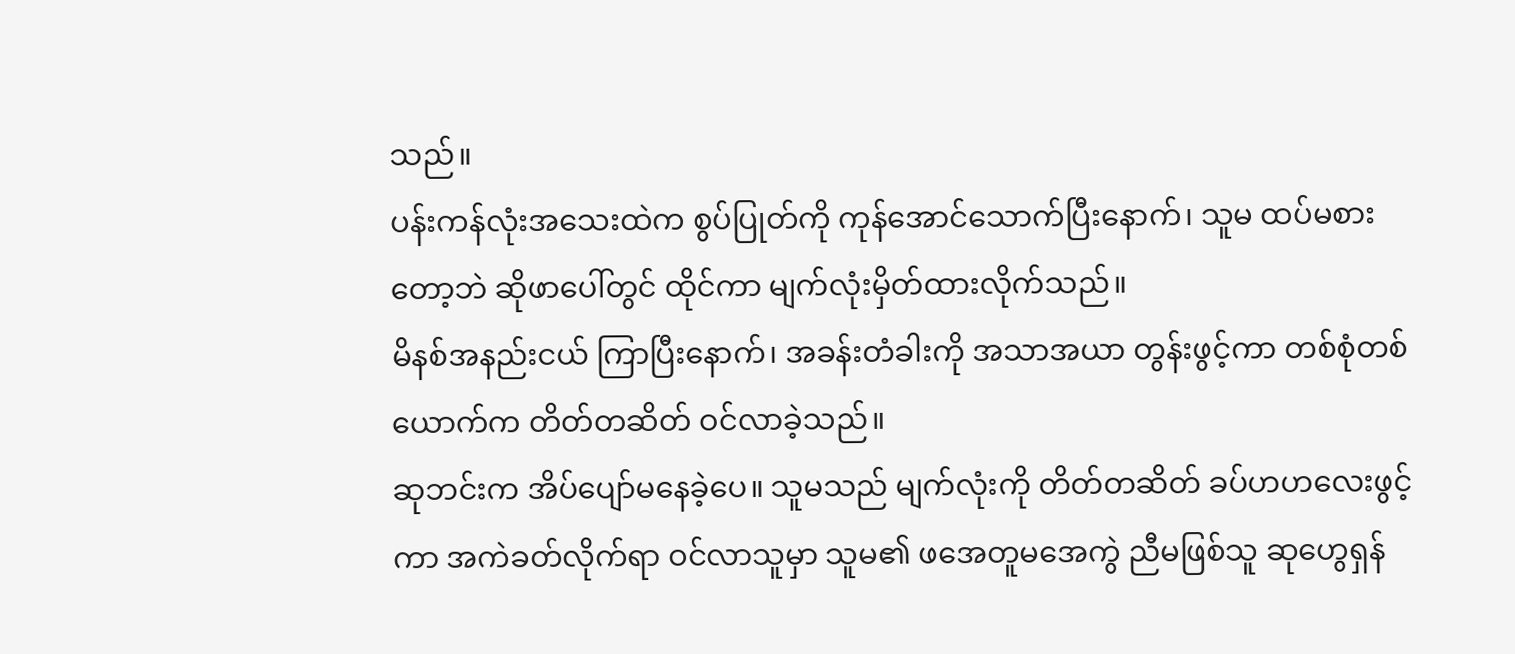သည်။
ပန်းကန်လုံးအသေးထဲက စွပ်ပြုတ်ကို ကုန်အောင်သောက်ပြီးနောက်၊ သူမ ထပ်မစားတော့ဘဲ ဆိုဖာပေါ်တွင် ထိုင်ကာ မျက်လုံးမှိတ်ထားလိုက်သည်။
မိနစ်အနည်းငယ် ကြာပြီးနောက်၊ အခန်းတံခါးကို အသာအယာ တွန်းဖွင့်ကာ တစ်စုံတစ်ယောက်က တိတ်တဆိတ် ဝင်လာခဲ့သည်။
ဆုဘင်းက အိပ်ပျော်မနေခဲ့ပေ။ သူမသည် မျက်လုံးကို တိတ်တဆိတ် ခပ်ဟဟလေးဖွင့်ကာ အကဲခတ်လိုက်ရာ ဝင်လာသူမှာ သူမ၏ ဖအေတူမအေကွဲ ညီမဖြစ်သူ ဆုဟွေရှန်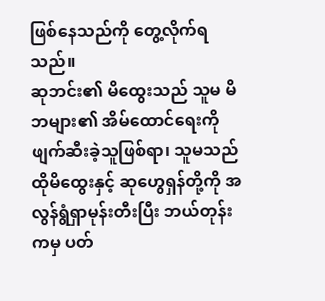ဖြစ်နေသည်ကို တွေ့လိုက်ရသည်။
ဆုဘင်း၏ မိထွေးသည် သူမ မိဘများ၏ အိမ်ထောင်ရေးကို ဖျက်ဆီးခဲ့သူဖြစ်ရာ၊ သူမသည် ထိုမိထွေးနှင့် ဆုဟွေရှန်တို့ကို အလွန်ရွံရှာမုန်းတီးပြီး ဘယ်တုန်းကမှ ပတ်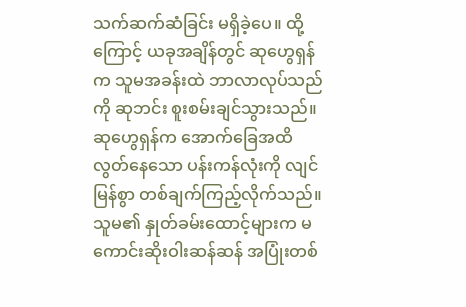သက်ဆက်ဆံခြင်း မရှိခဲ့ပေ။ ထို့ကြောင့် ယခုအချိန်တွင် ဆုဟွေရှန်က သူမအခန်းထဲ ဘာလာလုပ်သည်ကို ဆုဘင်း စူးစမ်းချင်သွားသည်။
ဆုဟွေရှန်က အောက်ခြေအထိ လွတ်နေသော ပန်းကန်လုံးကို လျင်မြန်စွာ တစ်ချက်ကြည့်လိုက်သည်။ သူမ၏ နှုတ်ခမ်းထောင့်များက မကောင်းဆိုးဝါးဆန်ဆန် အပြုံးတစ်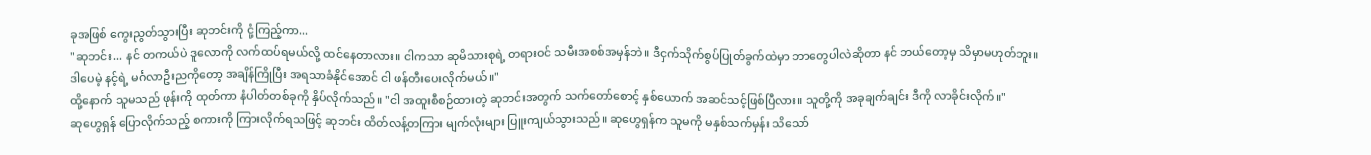ခုအဖြစ် ကွေးညွတ်သွားပြီး ဆုဘင်းကို ငုံ့ကြည့်ကာ...
"ဆုဘင်း... နင် တကယ်ပဲ ဒူလောကို လက်ထပ်ရမယ်လို့ ထင်နေတာလား။ ငါကသာ ဆုမိသားစုရဲ့ တရားဝင် သမီးအစစ်အမှန်ဘဲ။ ဒီငှက်သိုက်စွပ်ပြုတ်ခွက်ထဲမှာ ဘာတွေပါလဲဆိုတာ နင် ဘယ်တော့မှ သိမှာမဟုတ်ဘူး။ ဒါပေမဲ့ နင့်ရဲ့ မင်္ဂလာဦးညကိုတော့ အချိန်ကြိုပြီး အရသာခံနိုင်အောင် ငါ ဖန်တီးပေးလိုက်မယ်။"
ထို့နောက် သူမသည် ဖုန်းကို ထုတ်ကာ နံပါတ်တစ်ခုကို နှိပ်လိုက်သည်။ "ငါ အထူးစီစဉ်ထားတဲ့ ဆုဘင်းအတွက် သက်တော်စောင့် နှစ်ယောက် အဆင်သင့်ဖြစ်ပြီလား။ သူတို့ကို အခုချက်ချင်း ဒီကို လာခိုင်းလိုက်။"
ဆုဟွေရှန် ပြောလိုက်သည့် စကားကို ကြားလိုက်ရသဖြင့် ဆုဘင်း ထိတ်လန့်တကြား မျက်လုံးများ ပြူးကျယ်သွားသည်။ ဆုဟွေရှန်က သူမကို မနှစ်သက်မှန်း သိသော်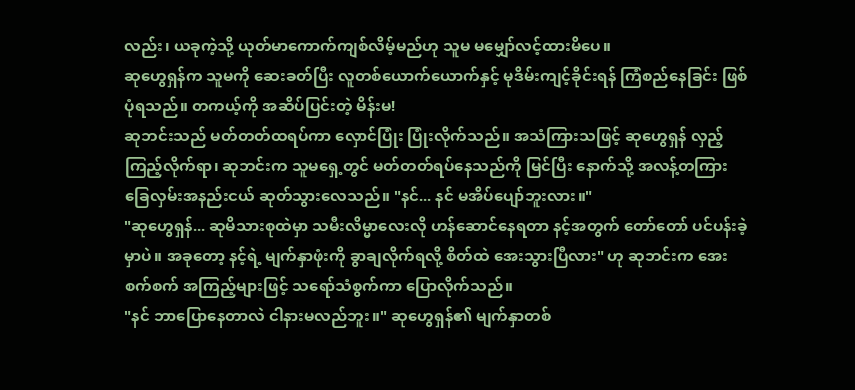လည်း၊ ယခုကဲ့သို့ ယုတ်မာကောက်ကျစ်လိမ့်မည်ဟု သူမ မမျှော်လင့်ထားမိပေ။
ဆုဟွေရှန်က သူမကို ဆေးခတ်ပြီး လူတစ်ယောက်ယောက်နှင့် မုဒိမ်းကျင့်ခိုင်းရန် ကြံစည်နေခြင်း ဖြစ်ပုံရသည်။ တကယ့်ကို အဆိပ်ပြင်းတဲ့ မိန်းမ!
ဆုဘင်းသည် မတ်တတ်ထရပ်ကာ လှောင်ပြုံး ပြုံးလိုက်သည်။ အသံကြားသဖြင့် ဆုဟွေရှန် လှည့်ကြည့်လိုက်ရာ၊ ဆုဘင်းက သူမရှေ့တွင် မတ်တတ်ရပ်နေသည်ကို မြင်ပြီး နောက်သို့ အလန့်တကြား ခြေလှမ်းအနည်းငယ် ဆုတ်သွားလေသည်။ "နင်... နင် မအိပ်ပျော်ဘူးလား။"
"ဆုဟွေရှန်... ဆုမိသားစုထဲမှာ သမီးလိမ္မာလေးလို ဟန်ဆောင်နေရတာ နင့်အတွက် တော်တော် ပင်ပန်းခဲ့မှာပဲ။ အခုတော့ နင့်ရဲ့ မျက်နှာဖုံးကို ခွာချလိုက်ရလို့ စိတ်ထဲ အေးသွားပြီလား" ဟု ဆုဘင်းက အေးစက်စက် အကြည့်များဖြင့် သရော်သံစွက်ကာ ပြောလိုက်သည်။
"နင် ဘာပြောနေတာလဲ ငါနားမလည်ဘူး။" ဆုဟွေရှန်၏ မျက်နှာတစ်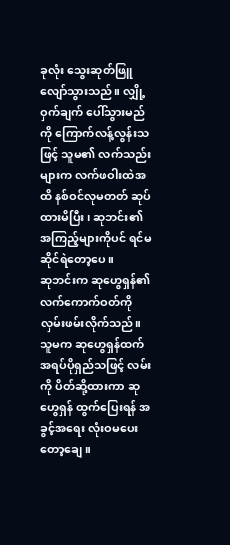ခုလုံး သွေးဆုတ်ဖြူလျော်သွားသည်။ လျှို့ဝှက်ချက် ပေါ်သွားမည်ကို ကြောက်လန့်လွန်းသဖြင့် သူမ၏ လက်သည်းများက လက်ဖဝါးထဲအထိ နစ်ဝင်လုမတတ် ဆုပ်ထားမိပြီး၊ ဆုဘင်း၏ အကြည့်များကိုပင် ရင်မဆိုင်ရဲတော့ပေ။
ဆုဘင်းက ဆုဟွေရှန်၏ လက်ကောက်ဝတ်ကို လှမ်းဖမ်းလိုက်သည်။ သူမက ဆုဟွေရှန်ထက် အရပ်ပိုရှည်သဖြင့် လမ်းကို ပိတ်ဆို့ထားကာ ဆုဟွေရှန် ထွက်ပြေးရန် အခွင့်အရေး လုံးဝမပေးတော့ချေ။